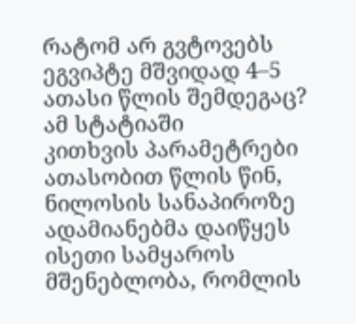რატომ არ გვტოვებს ეგვიპტე მშვიდად 4–5 ათასი წლის შემდეგაც?
ამ სტატიაში
კითხვის პარამეტრები
ათასობით წლის წინ, ნილოსის სანაპიროზე ადამიანებმა დაიწყეს ისეთი სამყაროს მშენებლობა, რომლის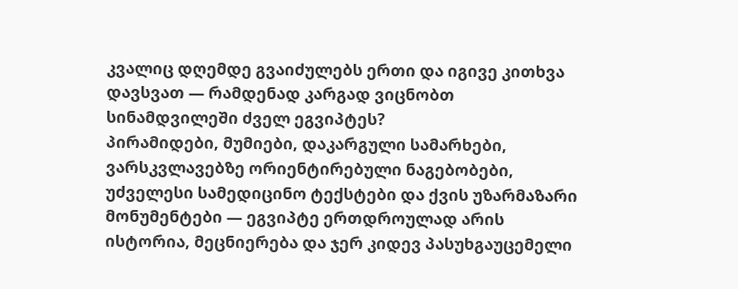კვალიც დღემდე გვაიძულებს ერთი და იგივე კითხვა დავსვათ — რამდენად კარგად ვიცნობთ სინამდვილეში ძველ ეგვიპტეს?
პირამიდები, მუმიები, დაკარგული სამარხები, ვარსკვლავებზე ორიენტირებული ნაგებობები, უძველესი სამედიცინო ტექსტები და ქვის უზარმაზარი მონუმენტები — ეგვიპტე ერთდროულად არის ისტორია, მეცნიერება და ჯერ კიდევ პასუხგაუცემელი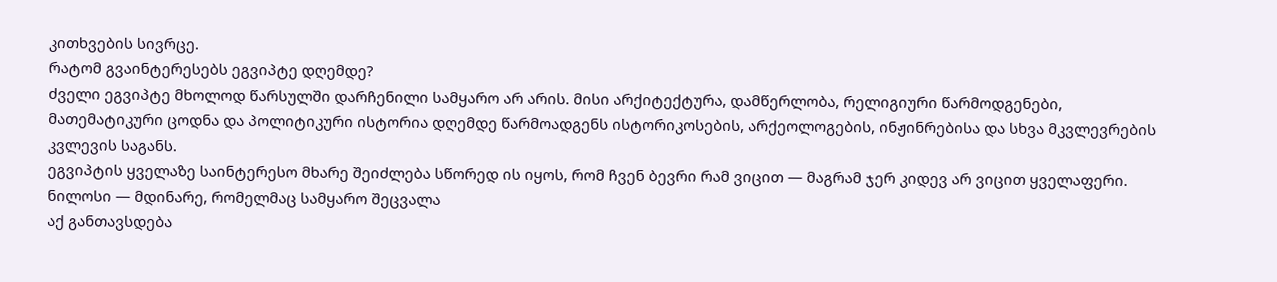კითხვების სივრცე.
რატომ გვაინტერესებს ეგვიპტე დღემდე?
ძველი ეგვიპტე მხოლოდ წარსულში დარჩენილი სამყარო არ არის. მისი არქიტექტურა, დამწერლობა, რელიგიური წარმოდგენები, მათემატიკური ცოდნა და პოლიტიკური ისტორია დღემდე წარმოადგენს ისტორიკოსების, არქეოლოგების, ინჟინრებისა და სხვა მკვლევრების კვლევის საგანს.
ეგვიპტის ყველაზე საინტერესო მხარე შეიძლება სწორედ ის იყოს, რომ ჩვენ ბევრი რამ ვიცით — მაგრამ ჯერ კიდევ არ ვიცით ყველაფერი.
ნილოსი — მდინარე, რომელმაც სამყარო შეცვალა
აქ განთავსდება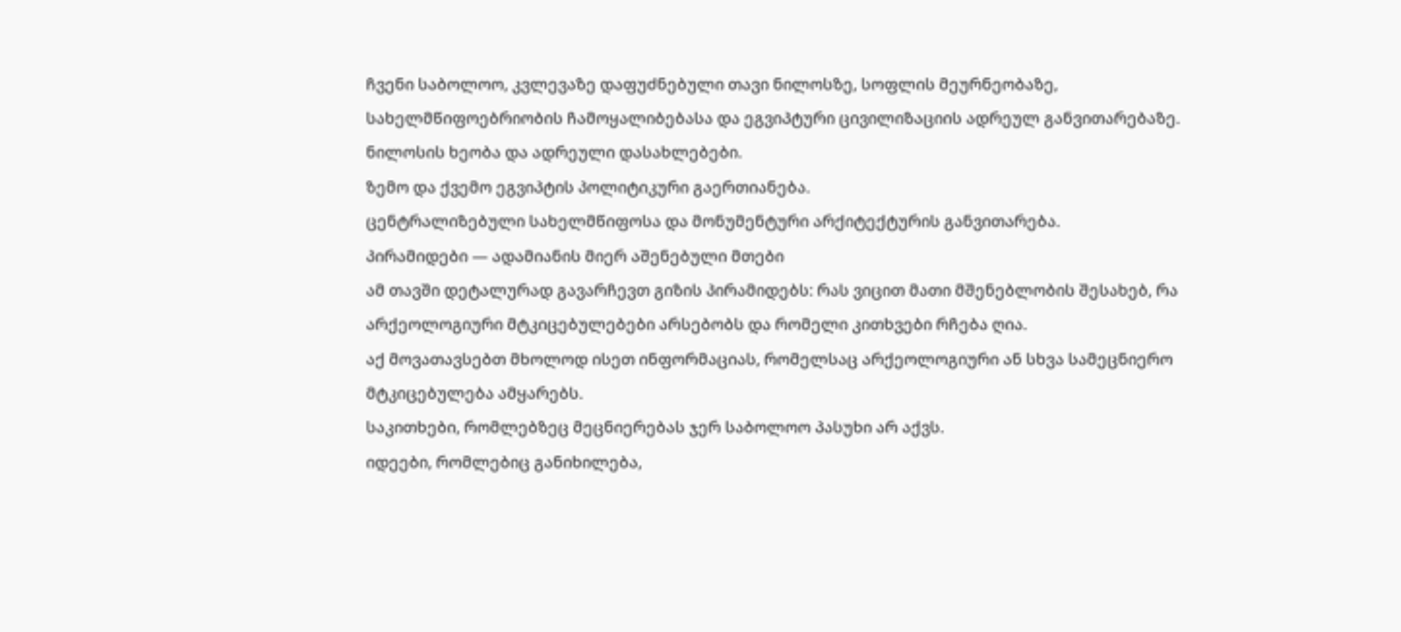ჩვენი საბოლოო, კვლევაზე დაფუძნებული თავი ნილოსზე, სოფლის მეურნეობაზე, სახელმწიფოებრიობის ჩამოყალიბებასა და ეგვიპტური ცივილიზაციის ადრეულ განვითარებაზე.
ნილოსის ხეობა და ადრეული დასახლებები.
ზემო და ქვემო ეგვიპტის პოლიტიკური გაერთიანება.
ცენტრალიზებული სახელმწიფოსა და მონუმენტური არქიტექტურის განვითარება.
პირამიდები — ადამიანის მიერ აშენებული მთები
ამ თავში დეტალურად გავარჩევთ გიზის პირამიდებს: რას ვიცით მათი მშენებლობის შესახებ, რა არქეოლოგიური მტკიცებულებები არსებობს და რომელი კითხვები რჩება ღია.
აქ მოვათავსებთ მხოლოდ ისეთ ინფორმაციას, რომელსაც არქეოლოგიური ან სხვა სამეცნიერო მტკიცებულება ამყარებს.
საკითხები, რომლებზეც მეცნიერებას ჯერ საბოლოო პასუხი არ აქვს.
იდეები, რომლებიც განიხილება,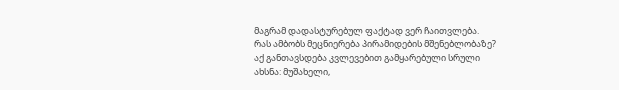მაგრამ დადასტურებულ ფაქტად ვერ ჩაითვლება.
რას ამბობს მეცნიერება პირამიდების მშენებლობაზე?
აქ განთავსდება კვლევებით გამყარებული სრული ახსნა: მუშახელი,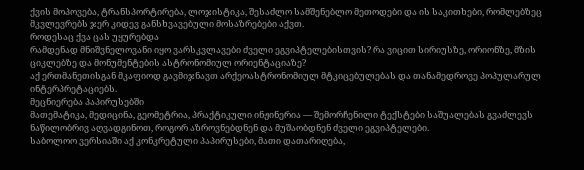ქვის მოპოვება, ტრანსპორტირება, ლოჯისტიკა, შესაძლო სამშენებლო მეთოდები და ის საკითხები, რომლებზეც მკვლევრებს ჯერ კიდევ განსხვავებული მოსაზრებები აქვთ.
როდესაც ქვა ცას უყურებდა
რამდენად მნიშვნელოვანი იყო ვარსკვლავები ძველი ეგვიპტელებისთვის? რა ვიცით სირიუსზე, ორიონზე, მზის ციკლებზე და მონუმენტების ასტრონომიულ ორიენტაციაზე?
აქ ერთმანეთისგან მკაფიოდ გავმიჯნავთ არქეოასტრონომიულ მტკიცებულებას და თანამედროვე პოპულარულ ინტერპრეტაციებს.
მეცნიერება პაპირუსებში
მათემატიკა, მედიცინა, გეომეტრია, პრაქტიკული ინჟინერია — შემორჩენილი ტექსტები საშუალებას გვაძლევს ნაწილობრივ აღვადგინოთ, როგორ აზროვნებდნენ და მუშაობდნენ ძველი ეგვიპტელები.
საბოლოო ვერსიაში აქ კონკრეტული პაპირუსები, მათი დათარიღება,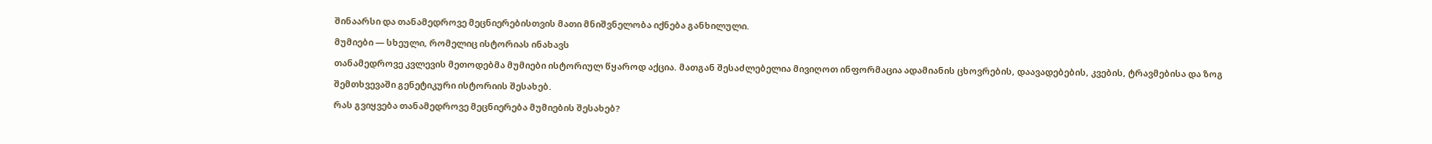შინაარსი და თანამედროვე მეცნიერებისთვის მათი მნიშვნელობა იქნება განხილული.
მუმიები — სხეული, რომელიც ისტორიას ინახავს
თანამედროვე კვლევის მეთოდებმა მუმიები ისტორიულ წყაროდ აქცია. მათგან შესაძლებელია მივიღოთ ინფორმაცია ადამიანის ცხოვრების, დაავადებების, კვების, ტრავმებისა და ზოგ შემთხვევაში გენეტიკური ისტორიის შესახებ.
რას გვიყვება თანამედროვე მეცნიერება მუმიების შესახებ?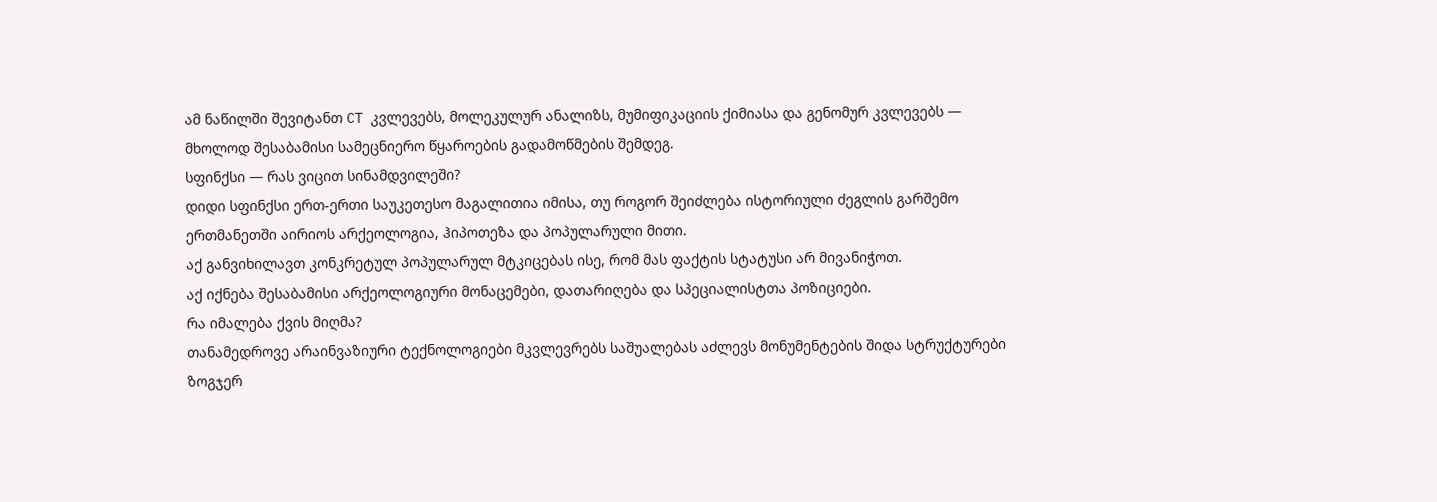ამ ნაწილში შევიტანთ CT კვლევებს, მოლეკულურ ანალიზს, მუმიფიკაციის ქიმიასა და გენომურ კვლევებს — მხოლოდ შესაბამისი სამეცნიერო წყაროების გადამოწმების შემდეგ.
სფინქსი — რას ვიცით სინამდვილეში?
დიდი სფინქსი ერთ-ერთი საუკეთესო მაგალითია იმისა, თუ როგორ შეიძლება ისტორიული ძეგლის გარშემო ერთმანეთში აირიოს არქეოლოგია, ჰიპოთეზა და პოპულარული მითი.
აქ განვიხილავთ კონკრეტულ პოპულარულ მტკიცებას ისე, რომ მას ფაქტის სტატუსი არ მივანიჭოთ.
აქ იქნება შესაბამისი არქეოლოგიური მონაცემები, დათარიღება და სპეციალისტთა პოზიციები.
რა იმალება ქვის მიღმა?
თანამედროვე არაინვაზიური ტექნოლოგიები მკვლევრებს საშუალებას აძლევს მონუმენტების შიდა სტრუქტურები ზოგჯერ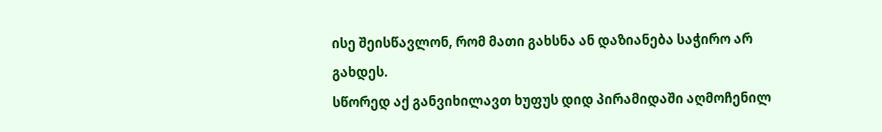ისე შეისწავლონ, რომ მათი გახსნა ან დაზიანება საჭირო არ გახდეს.
სწორედ აქ განვიხილავთ ხუფუს დიდ პირამიდაში აღმოჩენილ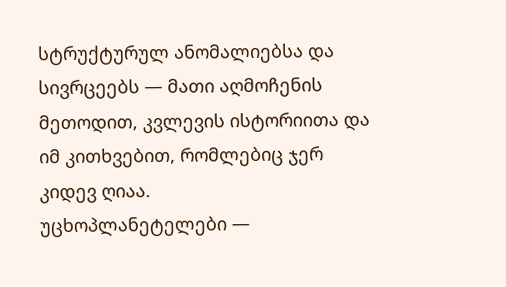სტრუქტურულ ანომალიებსა და სივრცეებს — მათი აღმოჩენის მეთოდით, კვლევის ისტორიითა და იმ კითხვებით, რომლებიც ჯერ კიდევ ღიაა.
უცხოპლანეტელები —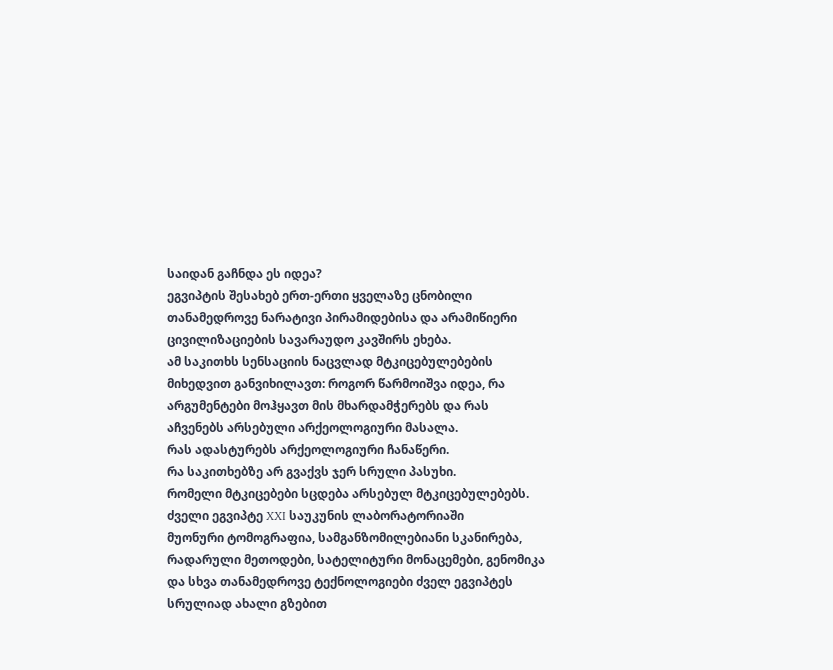საიდან გაჩნდა ეს იდეა?
ეგვიპტის შესახებ ერთ-ერთი ყველაზე ცნობილი თანამედროვე ნარატივი პირამიდებისა და არამიწიერი ცივილიზაციების სავარაუდო კავშირს ეხება.
ამ საკითხს სენსაციის ნაცვლად მტკიცებულებების მიხედვით განვიხილავთ: როგორ წარმოიშვა იდეა, რა არგუმენტები მოჰყავთ მის მხარდამჭერებს და რას აჩვენებს არსებული არქეოლოგიური მასალა.
რას ადასტურებს არქეოლოგიური ჩანაწერი.
რა საკითხებზე არ გვაქვს ჯერ სრული პასუხი.
რომელი მტკიცებები სცდება არსებულ მტკიცებულებებს.
ძველი ეგვიპტე XXI საუკუნის ლაბორატორიაში
მუონური ტომოგრაფია, სამგანზომილებიანი სკანირება, რადარული მეთოდები, სატელიტური მონაცემები, გენომიკა და სხვა თანამედროვე ტექნოლოგიები ძველ ეგვიპტეს სრულიად ახალი გზებით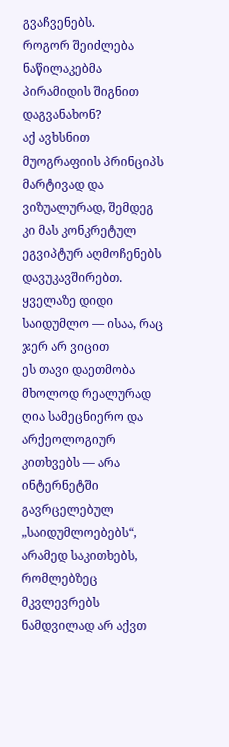გვაჩვენებს.
როგორ შეიძლება ნაწილაკებმა პირამიდის შიგნით დაგვანახონ?
აქ ავხსნით მუოგრაფიის პრინციპს მარტივად და ვიზუალურად, შემდეგ კი მას კონკრეტულ ეგვიპტურ აღმოჩენებს დავუკავშირებთ.
ყველაზე დიდი საიდუმლო — ისაა, რაც ჯერ არ ვიცით
ეს თავი დაეთმობა მხოლოდ რეალურად ღია სამეცნიერო და არქეოლოგიურ კითხვებს — არა ინტერნეტში გავრცელებულ „საიდუმლოებებს“, არამედ საკითხებს, რომლებზეც მკვლევრებს ნამდვილად არ აქვთ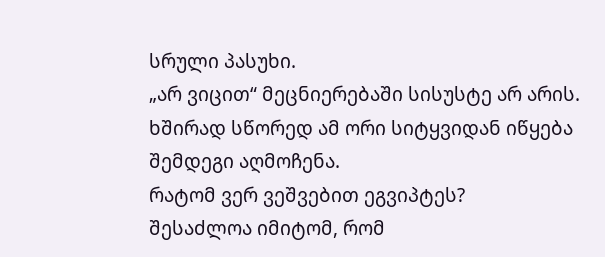სრული პასუხი.
„არ ვიცით“ მეცნიერებაში სისუსტე არ არის. ხშირად სწორედ ამ ორი სიტყვიდან იწყება შემდეგი აღმოჩენა.
რატომ ვერ ვეშვებით ეგვიპტეს?
შესაძლოა იმიტომ, რომ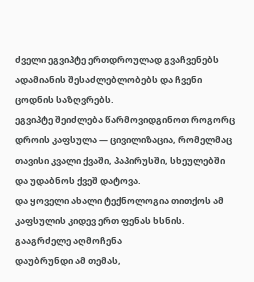ძველი ეგვიპტე ერთდროულად გვაჩვენებს ადამიანის შესაძლებლობებს და ჩვენი ცოდნის საზღვრებს.
ეგვიპტე შეიძლება წარმოვიდგინოთ როგორც დროის კაფსულა — ცივილიზაცია, რომელმაც თავისი კვალი ქვაში, პაპირუსში, სხეულებში და უდაბნოს ქვეშ დატოვა.
და ყოველი ახალი ტექნოლოგია თითქოს ამ კაფსულის კიდევ ერთ ფენას ხსნის.
გააგრძელე აღმოჩენა
დაუბრუნდი ამ თემას,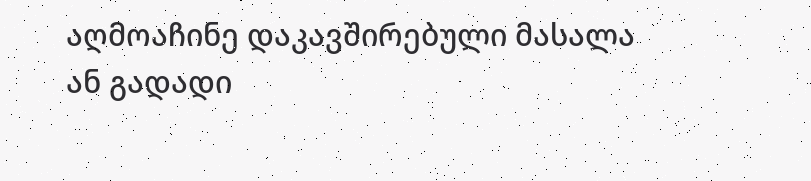აღმოაჩინე დაკავშირებული მასალა ან გადადი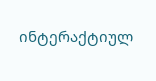ინტერაქტიულ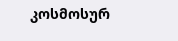კოსმოსურ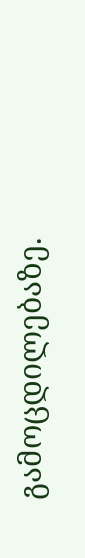გამოცდილებაზე.